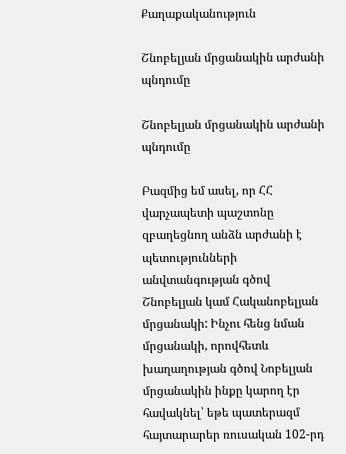Քաղաքականություն

Շնոբելյան մրցանակին արժանի պնդումը

Շնոբելյան մրցանակին արժանի պնդումը

Բազմից եմ ասել, որ ՀՀ վարչապետի պաշտոնը զբաղեցնող անձն արժանի է պետությունների անվտանգության գծով Շնոբելյան կամ Հականոբելյան մրցանակի: Ինչու հենց նման մրցանակի, որովհետև խաղաղության գծով Նոբելյան մրցանակին ինքը կարող էր հավակնել՝ եթե պատերազմ հայտարարեր ռուսական 102-րդ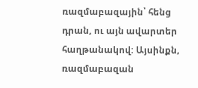ռազմաբազային՝ հենց դրան, ու այն ավարտեր հաղթանակով: Այսինքն, ռազմաբազան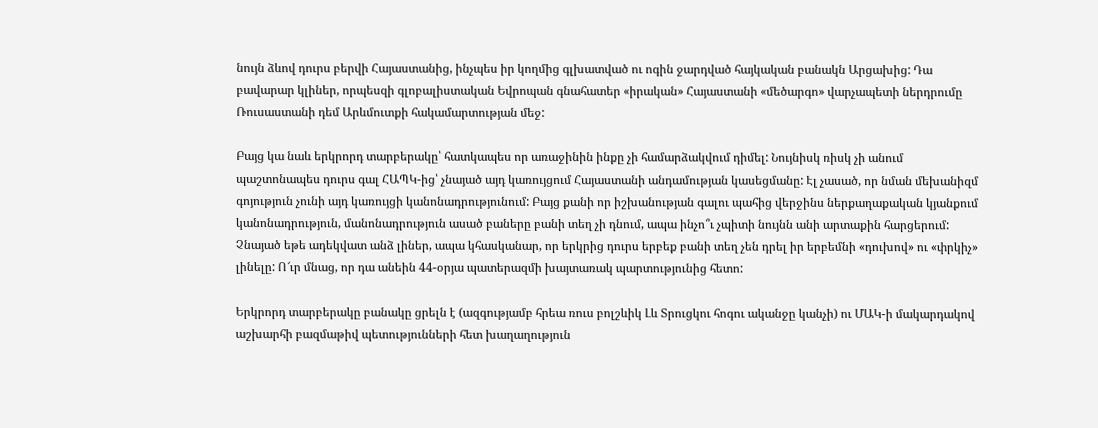նույն ձևով դուրս բերվի Հայաստանից, ինչպես իր կողմից գլխատված ու ոգին ջարդված հայկական բանակն Արցախից: Դա բավարար կլիներ, որպեսզի գլոբալիստական Եվրոպան գնահատեր «իրական» Հայաստանի «մեծարգո» վարչապետի ներդրումը Ռուսաստանի դեմ Արևմուտքի հակամարտության մեջ:

Բայց կա նաև երկրորդ տարբերակը՝ հատկապես որ առաջինին ինքը չի համարձակվում դիմել: Նույնիսկ ռիսկ չի անում պաշտոնապես դուրս գալ ՀԱՊԿ-ից՝ չնայած այդ կառույցում Հայաստանի անդամության կասեցմանը: Էլ չասած, որ նման մեխանիզմ գոյություն չունի այդ կառույցի կանոնադրությունում: Բայց քանի որ իշխանության գալու պահից վերջինս ներքաղաքական կյանքում կանոնադրություն, մանոնադրություն ասած բաները բանի տեղ չի դնում, ապա ինչո՞ւ չպիտի նույնն անի արտաքին հարցերում: Չնայած եթե ադեկվատ անձ լիներ, ապա կհասկանար, որ երկրից դուրս երբեք բանի տեղ չեն դրել իր երբեմնի «դուխով» ու «փրկիչ» լինելը: Ո՜ւր մնաց, որ դա անեին 44-օրյա պատերազմի խայտառակ պարտությունից հետո:

Երկրորդ տարբերակը բանակը ցրելն է (ազգությամբ հրեա ռուս բոլշևիկ Լև Տրուցկու հոգու ականջը կանչի) ու ՄԱԿ-ի մակարդակով աշխարհի բազմաթիվ պետությունների հետ խաղաղություն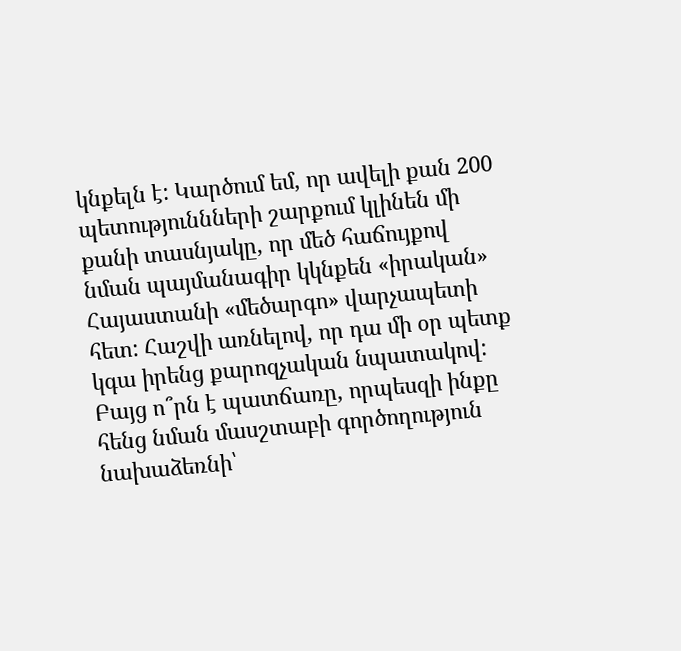կնքելն է: Կարծում եմ, որ ավելի քան 200 պետություննների շարքում կլինեն մի քանի տասնյակը, որ մեծ հաճույքով նման պայմանագիր կկնքեն «իրական» Հայաստանի «մեծարգո» վարչապետի հետ: Հաշվի առնելով, որ դա մի օր պետք կգա իրենց քարոզչական նպատակով: Բայց ո՞րն է պատճառը, որպեսզի ինքը հենց նման մասշտաբի գործողություն նախաձեռնի՝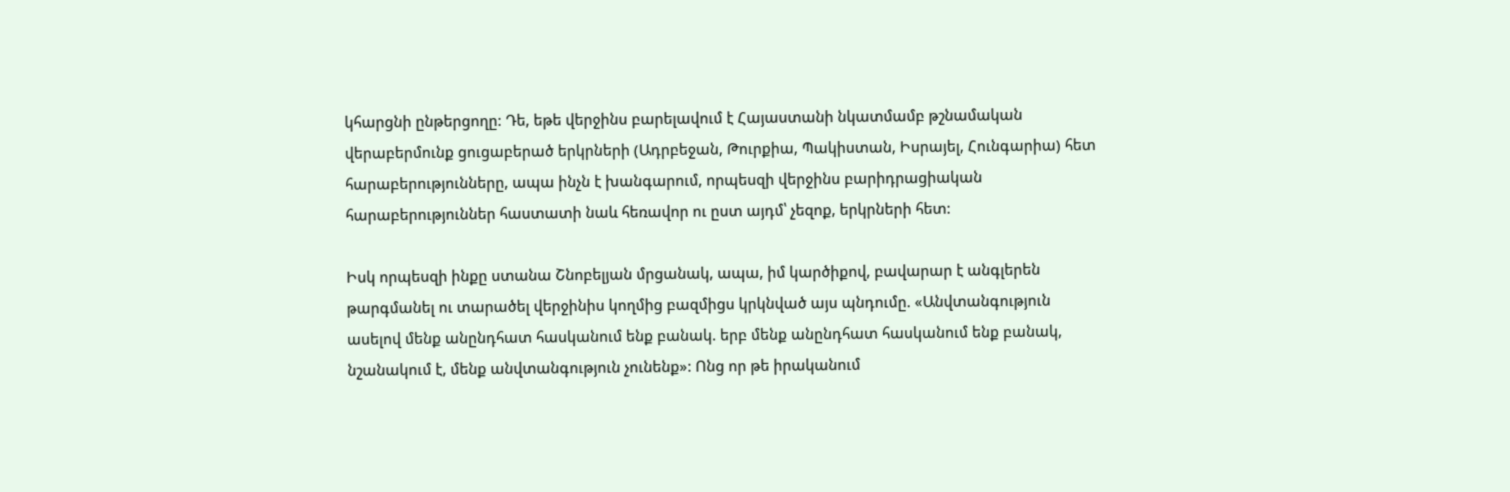կհարցնի ընթերցողը: Դե, եթե վերջինս բարելավում է Հայաստանի նկատմամբ թշնամական վերաբերմունք ցուցաբերած երկրների (Ադրբեջան, Թուրքիա, Պակիստան, Իսրայել, Հունգարիա) հետ հարաբերությունները, ապա ինչն է խանգարում, որպեսզի վերջինս բարիդրացիական հարաբերություններ հաստատի նաև հեռավոր ու ըստ այդմ՝ չեզոք, երկրների հետ:

Իսկ որպեսզի ինքը ստանա Շնոբելյան մրցանակ, ապա, իմ կարծիքով, բավարար է անգլերեն թարգմանել ու տարածել վերջինիս կողմից բազմիցս կրկնված այս պնդումը. «Անվտանգություն ասելով մենք անընդհատ հասկանում ենք բանակ. երբ մենք անընդհատ հասկանում ենք բանակ, նշանակում է, մենք անվտանգություն չունենք»: Ոնց որ թե իրականում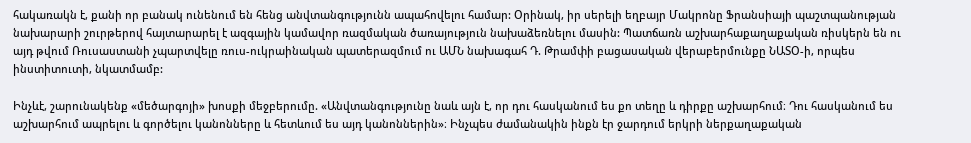հակառակն է, քանի որ բանակ ունենում են հենց անվտանգությունն ապահովելու համար: Օրինակ, իր սերելի եղբայր Մակրոնը Ֆրանսիայի պաշտպանության նախարարի շուրթերով հայտարարել է ազգային կամավոր ռազմական ծառայություն նախաձեռնելու մասին: Պատճառն աշխարհաքաղաքական ռիսկերն են ու այդ թվում Ռուսաստանի չպարտվելը ռուս-ուկրաինական պատերազմում ու ԱՄՆ նախագահ Դ. Թրամփի բացասական վերաբերմունքը ՆԱՏՕ-ի, որպես ինստիտուտի, նկատմամբ:

Ինչևէ, շարունակենք «մեծարգոյի» խոսքի մեջբերումը. «Անվտանգությունը նաև այն է, որ դու հասկանում ես քո տեղը և դիրքը աշխարհում։ Դու հասկանում ես աշխարհում ապրելու և գործելու կանոնները և հետևում ես այդ կանոններին»։ Ինչպես ժամանակին ինքն էր ջարդում երկրի ներքաղաքական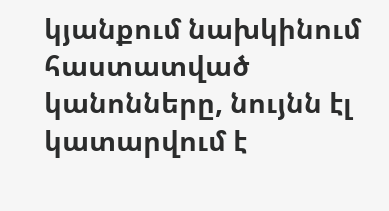կյանքում նախկինում հաստատված կանոնները, նույնն էլ կատարվում է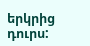երկրից դուրս: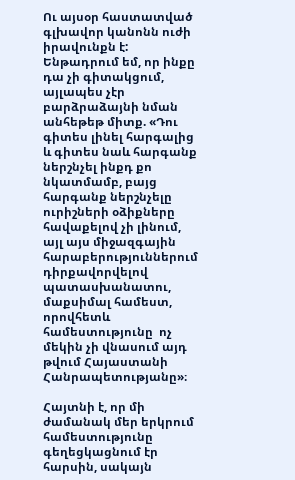Ու այսօր հաստատված գլխավոր կանոնն ուժի իրավունքն է: Ենթադրում եմ, որ ինքը դա չի գիտակցում, այլապես չէր բարձրաձայնի նման անհեթեթ միտք. «Դու գիտես լինել հարգալից և գիտես նաև հարգանք ներշնչել ինքդ քո նկատմամբ, բայց հարգանք ներշնչելը ուրիշների օձիքները հավաքելով չի լինում, այլ այս միջազգային հարաբերություններում դիրքավորվելով պատասխանատու, մաքսիմալ համեստ, որովհետև համեստությունը  ոչ մեկին չի վնասում այդ թվում Հայաստանի Հանրապետությանը»։

Հայտնի է, որ մի ժամանակ մեր երկրում համեստությունը գեղեցկացնում էր հարսին, սակայն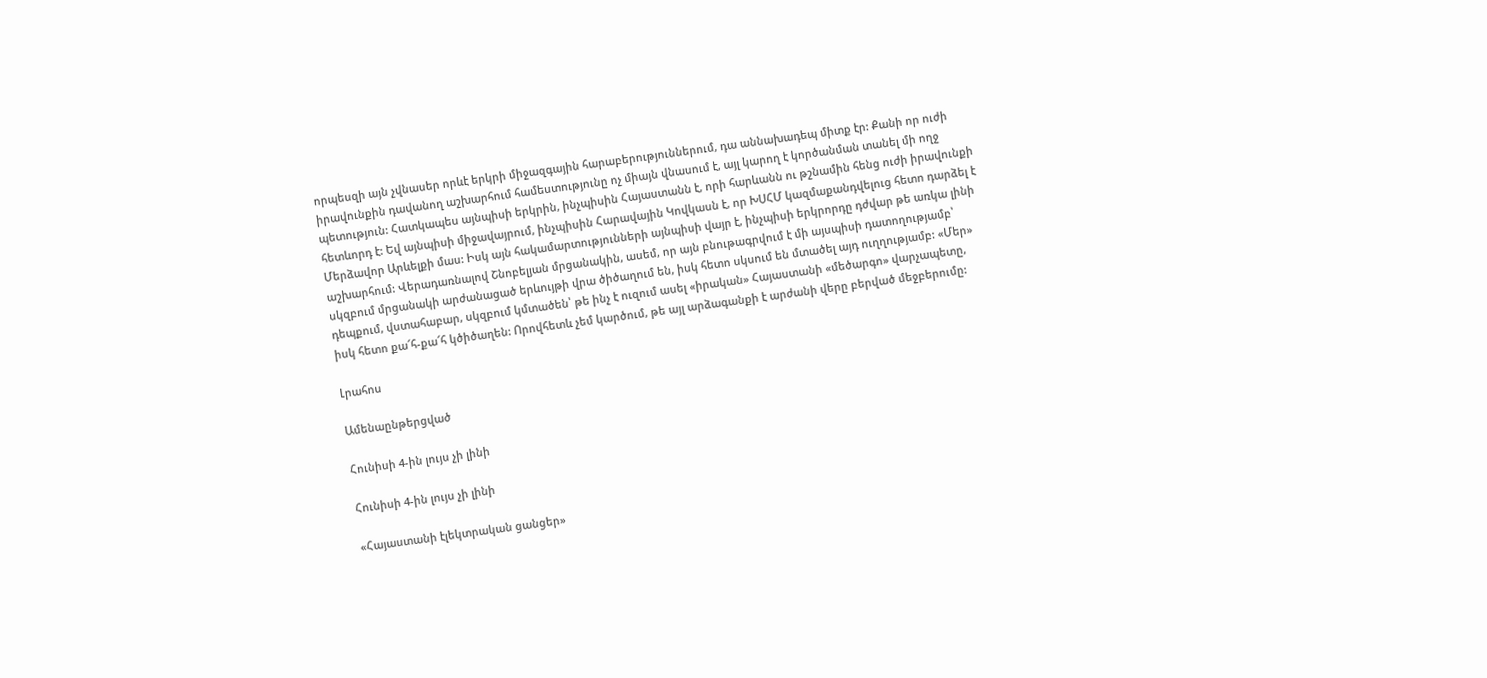որպեսզի այն չվնասեր որևէ երկրի միջազգային հարաբերություններում, դա աննախադեպ միտք էր: Քանի որ ուժի իրավունքին դավանող աշխարհում համեստությունը ոչ միայն վնասում է, այլ կարող է կործանման տանել մի ողջ պետություն: Հատկապես այնպիսի երկրին, ինչպիսին Հայաստանն է, որի հարևանն ու թշնամին հենց ուժի իրավունքի հետևորդ է: Եվ այնպիսի միջավայրում, ինչպիսին Հարավային Կովկասն է, որ ԽՍՀՄ կազմաքանդվելուց հետո դարձել է Մերձավոր Արևելքի մաս: Իսկ այն հակամարտությունների այնպիսի վայր է, ինչպիսի երկրորդը դժվար թե առկա լինի աշխարհում: Վերադառնալով Շնոբելյան մրցանակին, ասեմ, որ այն բնութագրվում է մի այսպիսի դատողությամբ՝ սկզբում մրցանակի արժանացած երևույթի վրա ծիծաղում են, իսկ հետո սկսում են մտածել այդ ուղղությամբ: «Մեր» դեպքում, վստահաբար, սկզբում կմտածեն՝ թե ինչ է ուզում ասել «իրական» Հայաստանի «մեծարգո» վարչապետը, իսկ հետո քա՜հ-քա՜հ կծիծաղեն: Որովհետև չեմ կարծում, թե այլ արձագանքի է արժանի վերը բերված մեջբերումը:

Լրահոս

Ամենաընթերցված

Հունիսի 4-ին լույս չի լինի

Հունիսի 4-ին լույս չի լինի

«Հայաստանի էլեկտրական ցանցեր»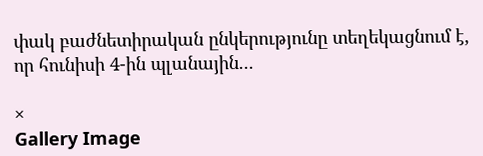փակ բաժնետիրական ընկերությունը տեղեկացնում է, որ հունիսի 4-ին պլանային...

×
Gallery Image